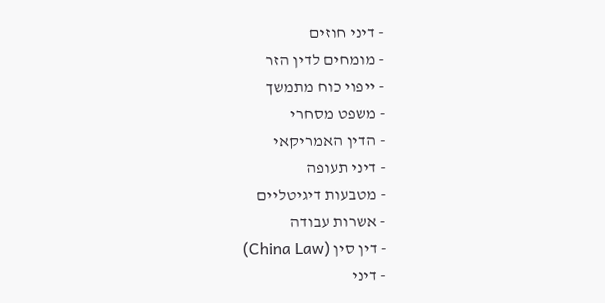- דיני חוזים
- מומחים לדין הזר
- ייפוי כוח מתמשך
- משפט מסחרי
- הדין האמריקאי
- דיני תעופה
- מטבעות דיגיטליים
- אשרות עבודה
- דין סין (China Law)
- דיני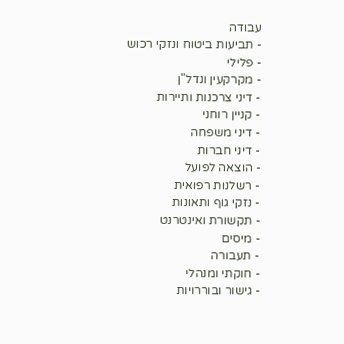עבודה
- תביעות ביטוח ונזקי רכוש
- פלילי
- מקרקעין ונדל"ן
- דיני צרכנות ותיירות
- קניין רוחני
- דיני משפחה
- דיני חברות
- הוצאה לפועל
- רשלנות רפואית
- נזקי גוף ותאונות
- תקשורת ואינטרנט
- מיסים
- תעבורה
- חוקתי ומנהלי
- גישור ובוררויות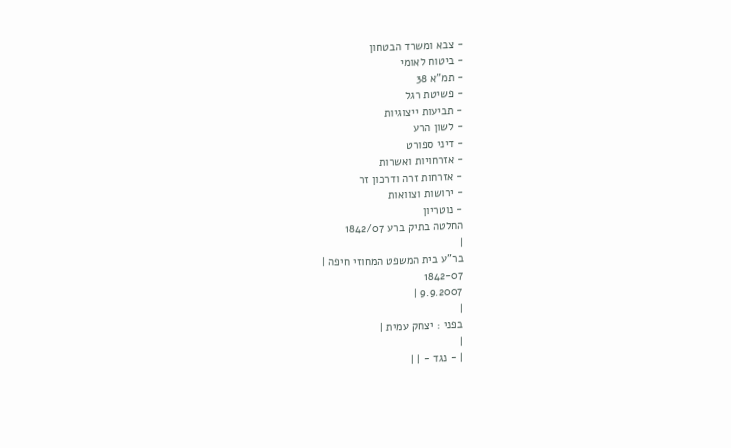- צבא ומשרד הבטחון
- ביטוח לאומי
- תמ"א 38
- פשיטת רגל
- תביעות ייצוגיות
- לשון הרע
- דיני ספורט
- אזרחויות ואשרות
- אזרחות זרה ודרכון זר
- ירושות וצוואות
- נוטריון
החלטה בתיק ברע 1842/07
|
בר"ע בית המשפט המחוזי חיפה |
1842-07
9.9.2007 |
|
בפני : יצחק עמית |
|
| - נגד - | |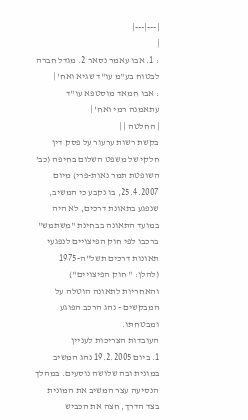|---|---|
|
: 1. אבו עאמר נסאר 2. מגדל חברה לבטוח בע"מ עו"ד שגיא ואח' |
: אבו חמאד מוסטפא עו"ד עתאמנה רמי ואח' |
| החלטה | |
בקשת רשות ערעור על פסק דין חלקי של משפט השלום בחיפה (כב' השופטת תמר נאות-פרי) מיום 25.4.2007, בו נקבע כי המשיב, שנפגע בתאונת דרכים, לא היה במועד התאונה בבחינת "משתמש" ברכבו לפי חוק הפיצויים לנפגעי תאונות דרכים תשל"ה-1975 (להלן: " חוק הפיצויים") והאחריות לתאונה הוטלה על המבקשים - נהג הרכב הפוגע ומבטחתו.
העובדות הצריכות לעניין
1. ביום 19.2.2005 נהג המשיב במונית ובה שלושה נוסעים. במהלך הנסיעה עצר המשיב את המונית בצד הדרך, חצה את הכביש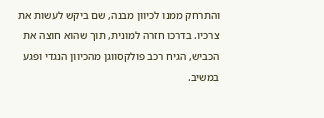והתרחק ממנו לכיוון מבנה, שם ביקש לעשות את צרכיו. בדרכו חזרה למונית, תוך שהוא חוצה את הכביש, הגיח רכב פולקסווגן מהכיוון הנגדי ופגע במשיב.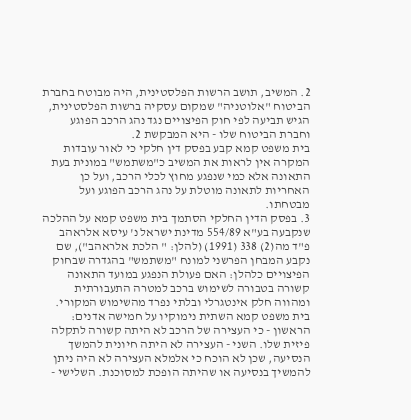2. המשיב, תושב הרשות הפלסטינית, היה מבוטח בחברת הביטוח "אלוטניה" שמקום עסקיה ברשות הפלסטינית, הגיש תביעה לפי חוק הפיצויים נגד נהג הרכב הפוגע וחברת הביטוח שלו - היא המבקשת 2.
בית משפט קמא קבע בפסק דין חלקי כי לאור עובדות המקרה אין לראות את המשיב כ"משתמש" במונית בעת התאונה אלא כמי שנפגע מחוץ לכלי הרכב, ועל כן האחריות לתאונה מוטלת על נהג הרכב הפוגע ועל מבטחתו.
3. בפסק הדין החלקי הסתמך בית משפט קמא על ההלכה שנקבעה בע"א 554/89 מדינת ישראל נ' עיסא אלראהב פ"ד מה(2) 338 (1991) (להלן: " הלכת אלראהב"), שם נקבע המבחן הפרשני למונח "משתמש" בהגדרה שבחוק הפיצויים כלהלן: האם פעולת הנפגע במועד התאונה קשורה בטבורה לשימוש ברכב למטרה התעבורתית ומהווה חלק אינטגרלי ובלתי נפרד מהשימוש המקורי.
בית משפט קמא השתית נימוקיו על חמישה אדנים: הראשון - כי העצירה של הרכב לא היתה קשורה לתקלה פיזית שלו. השני - העצירה לא היתה חיונית להמשך הנסיעה, שכן לא הוכח כי אלמלא העצירה לא היה ניתן להמשיך בנסיעה או שהיתה הופכת למסוכנת. השלישי -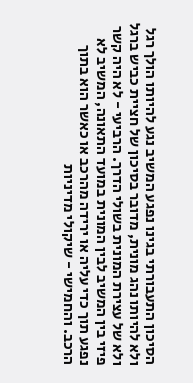הסיכון התעבורתי בגינו נפגע המשיב נגע להיותו הולך רגל ולא להיותו נהג מונית, מדובר בסיכון של חציית כביש ברגל ולא של עצירת המונית בשולי הדרך. הרביעי - לא היה קשר פיזי בין המשיב לבין המונית במועד התאונה, המשיב לא נפגע תוך כדי עליה או ירידה מהרכב או כאשר הוא בתוך הרכב. והחמישי - שיקולי מדיניות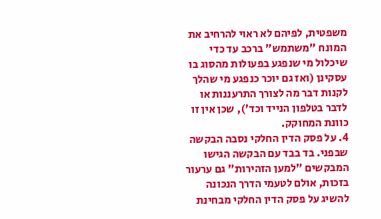משפטית, לפיהם לא ראוי להרחיב את המונח "משתמש" ברכב עד כדי שיכלול מי שנפגע בפעולות מהסוג בו עסקינן (ואז גם יוכר כנפגע מי שהלך לקנות דבר מה לצורך התרעננות או לדבר בטלפון הנייד וכד'), שכן אין זו כוונת המחוקק.
4. על פסק הדין החלקי נסבה הבקשה שבפני. בד בבד עם הבקשה הגישו המבקשים "למען הזהירות" גם ערעור בזכות, אולם לטעמי הדרך הנכונה להשיג על פסק הדין החלקי מבחינת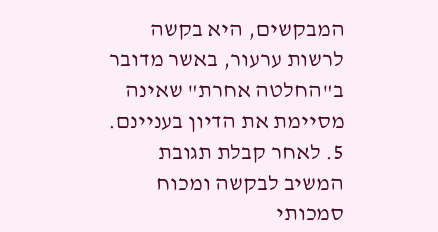המבקשים, היא בקשה לרשות ערעור, באשר מדובר ב"החלטה אחרת" שאינה מסיימת את הדיון בעניינם.
5. לאחר קבלת תגובת המשיב לבקשה ומכוח סמכותי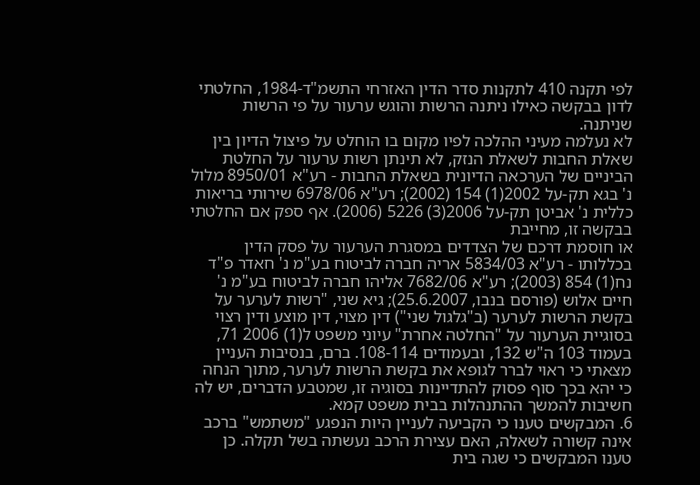לפי תקנה 410 לתקנות סדר הדין האזרחי התשמ"ד-1984, החלטתי לדון בבקשה כאילו ניתנה הרשות והוגש ערעור על פי הרשות שניתנה.
לא נעלמה מעיני ההלכה לפיו מקום בו הוחלט על פיצול הדיון בין שאלת החבות לשאלת הנזק, לא תינתן רשות ערעור על החלטת הביניים של הערכאה הדיונית בשאלת החבות - רע"א 8950/01 מלול נ' בגא תק-על 2002(1) 154 (2002); רע"א 6978/06 שירותי בריאות כללית נ' אביטן תק-על 2006(3) 5226 (2006). אף ספק אם החלטתי בבקשה זו, מחייבת
או חוסמת דרכם של הצדדים במסגרת הערעור על פסק הדין בכללותו - רע"א 5834/03 אריה חברה לביטוח בע"מ נ' חאדר פ"ד נח(1) 854 (2003); רע"א 7682/06 אליהו חברה לביטוח בע"מ נ' חיים אלוש (פורסם בנבו, 25.6.2007); גיא שני, "רשות לערער על בקשת הרשות לערער (ב"גלגול שני") דין מצוי, דין מוצע ודין רצוי בסוגיית הערעור על "החלטה אחרת" עיוני משפט ל(1) 2006 71, בעמוד 103 ה"ש 132, ובעמודים 108-114. ברם, בנסיבות העניין מצאתי כי ראוי לברר לגופא את בקשת הרשות לערער, מתוך הנחה כי יהא בכך סוף פסוק להתדיינות בסוגיה זו, שמטבע הדברים, יש לה חשיבות להמשך ההתנהלות בבית משפט קמא.
6. המבקשים טענו כי הקביעה לעניין היות הנפגע "משתמש" ברכב אינה קשורה לשאלה, האם עצירת הרכב נעשתה בשל תקלה. כן טענו המבקשים כי שגה בית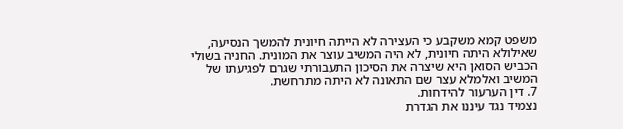משפט קמא משקבע כי העצירה לא הייתה חיונית להמשך הנסיעה, שאילולא היתה חיונית, לא היה המשיב עוצר את המונית. החניה בשולי הכביש הסואן היא שיצרה את הסיכון התעבורתי שגרם לפגיעתו של המשיב ואלמלא עצר שם התאונה לא היתה מתרחשת.
7. דין הערעור להידחות.
נצמיד נגד עיננו את הגדרת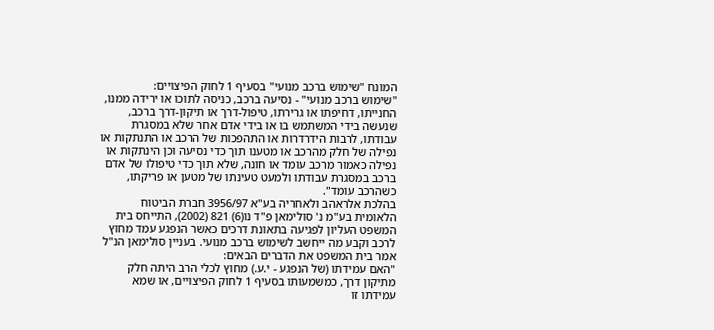המונח "שימוש ברכב מנועי" בסעיף 1 לחוק הפיצויים:
"שימוש ברכב מנועי" - נסיעה ברכב, כניסה לתוכו או ירידה ממנו, החנייתו, דחיפתו או גרירתו, טיפול-דרך או תיקון-דרך ברכב, שנעשה בידי המשתמש בו או בידי אדם אחר שלא במסגרת עבודתו, לרבות הידרדרות או התהפכות של הרכב או התנתקות או נפילה של חלק מהרכב או מטענו תוך כדי נסיעה וכן הינתקות או נפילה כאמור מרכב עומד או חונה, שלא תוך כדי טיפולו של אדם ברכב במסגרת עבודתו ולמעט טעינתו של מטען או פריקתו, כשהרכב עומד".
בהלכת אלראהב ולאחריה בע"א 3956/97 חברת הביטוח הלאומית בע"מ נ' סולימאן פ"ד נו(6) 821 (2002), התייחס בית המשפט העליון לפגיעה בתאונת דרכים כאשר הנפגע עמד מחוץ לרכב וקבע מה ייחשב לשימוש ברכב מנועי. בעניין סולימאן הנ"ל אמר בית המשפט את הדברים הבאים:
"האם עמידתו (של הנפגע - י.ע.) מחוץ לכלי הרב היתה חלק מתיקון דרך, כמשמעותו בסעיף 1 לחוק הפיצויים, או שמא עמידתו זו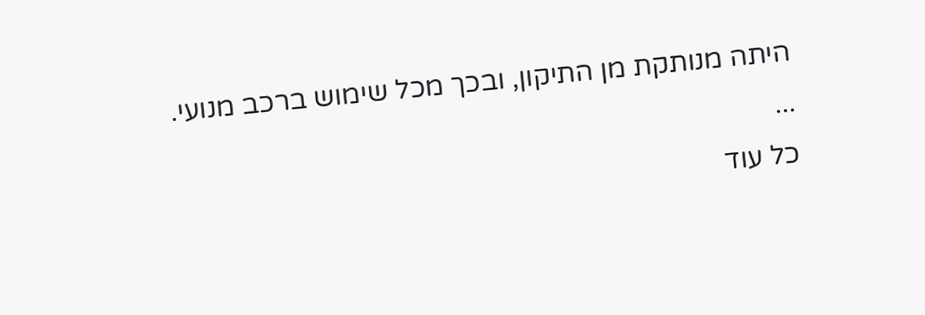היתה מנותקת מן התיקון, ובכך מכל שימוש ברכב מנועי.
...
כל עוד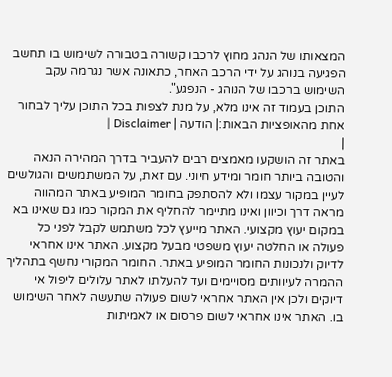המצאותו של הנהג מחוץ לרכבו קשורה בטבורה לשימוש בו תחשב הפגיעה בנוהג על ידי הרכב האחר, כתאונה אשר נגרמה עקב השימוש ברכבו של הנוהג - הנפגע".
התוכן בעמוד זה אינו מלא, על מנת לצפות בכל התוכן עליך לבחור אחת מהאופציות הבאות:| הודעה | Disclaimer |
|
באתר זה הושקעו מאמצים רבים להעביר בדרך המהירה הנאה והטובה ביותר חומר ומידע חיוני. עם זאת, על המשתמשים והגולשים לעיין במקור עצמו ולא להסתפק בחומר המופיע באתר המהווה מראה דרך וכיוון ואינו מתיימר להחליף את המקור כמו גם שאינו בא במקום יעוץ מקצועי. האתר מייעץ לכל משתמש לקבל לפני כל פעולה או החלטה יעוץ משפטי מבעל מקצוע. האתר אינו אחראי לדיוק ולנכונות החומר המופיע באתר. החומר המקורי נחשף בתהליך ההמרה לעיוותים מסויימים ועד להעלתו לאתר עלולים ליפול אי דיוקים ולכן אין האתר אחראי לשום פעולה שתעשה לאחר השימוש בו. האתר אינו אחראי לשום פרסום או לאמיתות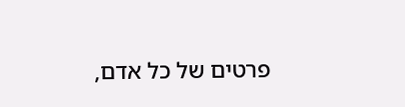פרטים של כל אדם,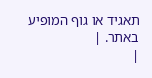תאגיד או גוף המופיע באתר. |
|